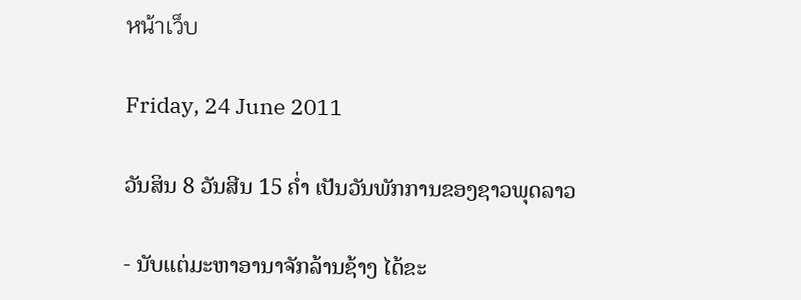หน้าเว็บ

Friday, 24 June 2011

ວັນສິນ 8 ວັນສີນ 15 ຄໍ່າ ເປັນວັນພັກການຂອງຊາວພຸດລາວ

- ນັບແຕ່ມະຫາອານາຈັກລ້ານຊ້າງ ໄດ້ຂະ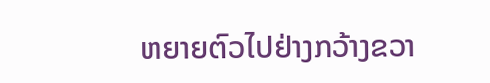ຫຍາຍຕົວໄປຢ່າງກວ້າງຂວາ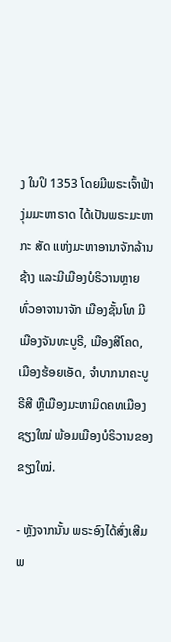ງ ໃນປິ 1353 ໂດຍມີພຣະເຈົ້າຟ້າງຸ່ມມະຫາຣາດ ໄດ້ເປັນພຣະມະຫາກະ ສັດ ແຫ່ງມະຫາອານາຈັກລ້ານຊ້າງ ແລະມີເມືອງບໍຣິວານຫຼາຍທົ່ວອາຈານາຈັກ ເມືອງຊັ້ນໂທ ມີເມືອງຈັນທະບູຣີ, ເມືອງສີໂຄດ, ເມືອງຮ້ອຍເອັດ, ຈຳບາກນາຄະບູຣີສີ ຫຼືເມືອງມະຫາມິດຄທເມືອງຊຽງໃໝ່ ພ້ອມເມືອງບໍຣິວານຂອງຂຽງໃໝ່.

- ຫຼັງຈາກນັ້ນ ພຣະອົງໄດ້ສົ່ງເສີມພ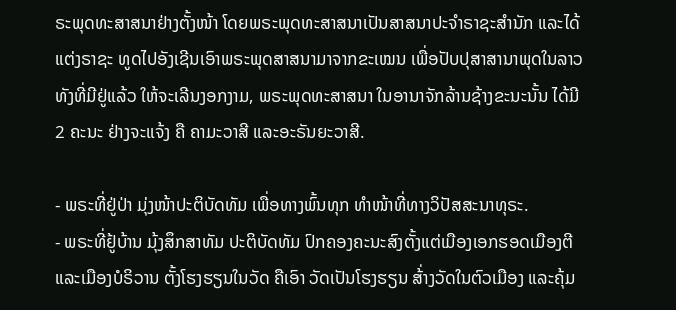ຣະພຸດທະສາສນາຢ່າງຕັ້ງໜ້າ ໂດຍພຣະພຸດທະສາສນາເປັນສາສນາປະຈຳຣາຊະສຳນັກ ແລະໄດ້ແຕ່ງຣາຊະ ທູດໄປອັງເຊີນເອົາພຣະພຸດສາສນາມາຈາກຂະເໝນ ເພື່ອປັບປຸສາສານາພຸດໃນລາວທັງທີ່ມີຢູ່ແລ້ວ ໃຫ້ຈະເລີນງອກງາມ, ພຣະພຸດທະສາສນາ ໃນອານາຈັກລ້ານຊ້າງຂະນະນັ້ນ ໄດ້ມີ 2 ຄະນະ ຢ່າງຈະແຈ້ງ ຄື ຄາມະວາສີ ແລະອະຣັນຍະວາສີ.

- ພຣະທີ່ຢູ່ປ່າ ມຸ່ງໜ້າປະຕິບັດທັມ ເພື່ອທາງພົ້ນທຸກ ທຳໜ້າທີ່ທາງວິປັສສະນາທຸຣະ.
- ພຣະທີ່ຢູ້ບ້ານ ມຸ້ງສຶກສາທັມ ປະຕິບັດທັມ ປົກຄອງຄະນະສົງຕັ້ງແຕ່ເມືອງເອກຮອດເມືອງຕີ ແລະເມືອງບໍຣິວານ ຕັ້ງໂຮງຮຽນໃນວັດ ຄືເອົາ ວັດເປັນໂຮງຮຽນ ສ້່າງວັດໃນຕົວເມືອງ ແລະຄຸ້ມ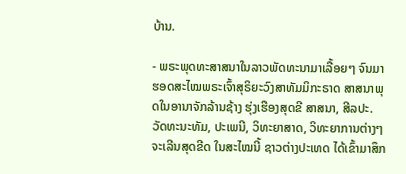ບ້ານ.

- ພຣະພຸດທະສາສນາໃນລາວພັດທະນາມາເລື້ອຍໆ ຈົນມາຮອດສະໄໝພຣະເຈົ້າສຸຣິຍະວົງສາທັມມິກະຣາດ ສາສນາພຸດໃນອານາຈັກລ້ານຊ້າງ ຮຸ່ງເຮືອງສຸດຂີ ສາສນາ, ສີລປະ. ວັດທະນະທັມ, ປະເພນີ, ວິທະຍາສາດ, ວິທະຍາການຕ່າງໆ ຈະເລີນສຸດຂີດ ໃນສະໄໝນີ້ ຊາວຕ່າງປະເທດ ໄດ້ເຂົ້າມາສຶກ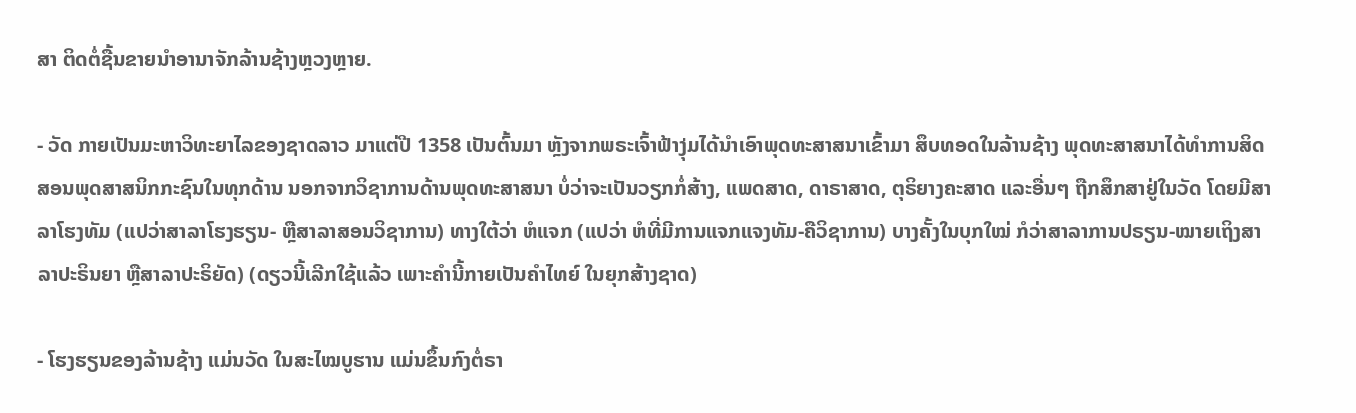ສາ ຕິດຕໍ່ຊື້ນຂາຍນຳອານາຈັກລ້ານຊ້າງຫຼວງຫຼາຍ.

- ວັດ ກາຍເປັນມະຫາວິທະຍາໄລຂອງຊາດລາວ ມາແຕ່ປີ 1358 ເປັນຕົ້ນມາ ຫຼັງຈາກພຣະເຈົ້າຟ້າງຸ່ມໄດ້ນໍາເອົາພຸດທະສາສນາເຂົ້າມາ ສຶບທອດໃນລ້ານຊ້າງ ພຸດທະສາສນາໄດ້ທໍາການສິດສອນພຸດສາສນິກກະຊົນໃນທຸກດ້ານ ນອກຈາກວິຊາການດ້ານພຸດທະສາສນາ ບໍ່ວ່າຈະເປັນວຽກກໍ່ສ້າງ, ແພດສາດ, ດາຣາສາດ, ຕຸຣິຍາງຄະສາດ ແລະອື່ນໆ ຖືກສຶກສາຢູ່ໃນວັດ ໂດຍມີສາລາໂຮງທັມ (ແປວ່າສາລາໂຮງຮຽນ- ຫຼືສາລາສອນວິຊາການ) ທາງໃຕ້ວ່າ ຫໍແຈກ (ແປວ່າ ຫໍທີ່ມີການແຈກແຈງທັມ-ຄືວິຊາການ) ບາງຄັ້ງໃນບຸກໃໝ່ ກໍວ່າສາລາການປຣຽນ-ໝາຍເຖິງສາລາປະຣິນຍາ ຫຼືສາລາປະຣິຍັດ) (ດຽວນີ້ເລີກໃຊ້ແລ້ວ ເພາະຄຳນີ້ກາຍເປັນຄໍາໄທຍ໌ ໃນຍຸກສ້າງຊາດ)

- ໂຮງຮຽນຂອງລ້ານຊ້າງ ແມ່ນວັດ ໃນສະໄໝບູຮານ ແມ່ນຂຶ້ນກົງຕໍ່ຣາ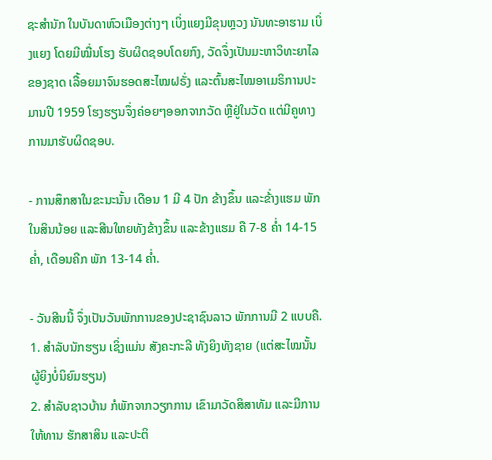ຊະສໍານັກ ໃນບັນດາຫົວເມືອງຕ່າງໆ ເບິ່ງແຍງມີຂຸນຫຼວງ ນັນທະອາຮາມ ເບິ່ງແຍງ ໂດຍມີໝື່ນໂຮງ ຮັບຜິດຊອບໂດຍກົງ, ວັດຈຶ່ງເປັນມະຫາວິທະຍາໄລຂອງຊາດ ເລື້ອຍມາຈົນຮອດສະໄໝຝຣັ່ງ ແລະຕົ້ນສະໄໝອາເມຣິການປະມານປີ 1959 ໂຮງຮຽນຈຶ່ງຄ່ອຍໆອອກຈາກວັດ ຫຼືຢູ່ໃນວັດ ແຕ່ມີຄູທາງການມາຮັບຜິດຊອບ.

- ການສຶກສາໃນຂະນະນັ້ນ ເດືອນ 1 ມີ 4 ປັກ ຂ້າງຂຶ້ນ ແລະຂ້່າງແຮມ ພັກໃນສິນນ້ອຍ ແລະສີນໃຫຍທັງຂ້າງຂຶ້ນ ແລະຂ້າງແຮມ ຄື 7-8 ຄໍ່າ 14-15 ຄ່ຳ, ເດືອນຄີກ ພັກ 13-14 ຄໍ່າ.

- ວັນສີນນີ້ ຈຶ່ງເປັນວັນພັກການຂອງປະຊາຊົນລາວ ພັກການມີ 2 ແບບຄື.
1. ສຳລັບນັກຮຽນ ເຊິ່ງແມ່ນ ສັງຄະກະລີ ທັງຍິງທັງຊາຍ (ແຕ່ສະໄໝນັ້ນ ຜູ້ຍິງບໍ່ນິຍົມຮຽນ)
2. ສໍາລັບຊາວບ້ານ ກໍພັກຈາກວຽກການ ເຂົາມາວັດສິສາທັມ ແລະມີການໃຫ້ທານ ຮັກສາສິນ ແລະປະຕິ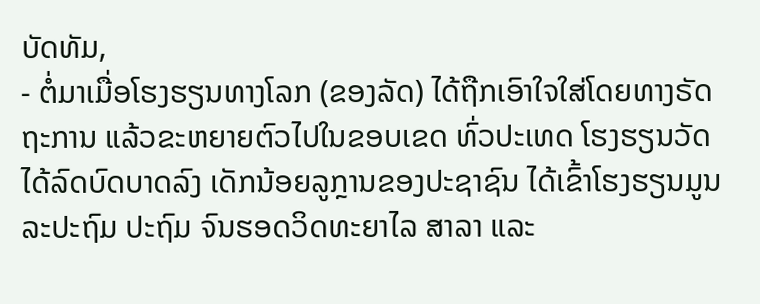ບັດທັມ,
- ຕໍ່ມາເມື່ອໂຮງຮຽນທາງໂລກ (ຂອງລັດ) ໄດ້ຖືກເອົາໃຈໃສ່ໂດຍທາງຣັດຖະການ ແລ້ວຂະຫຍາຍຕົວໄປໃນຂອບເຂດ ທົ່ວປະເທດ ໂຮງຮຽນວັດ ໄດ້ລົດບົດບາດລົງ ເດັກນ້ອຍລູກຼານຂອງປະຊາຊົນ ໄດ້ເຂົ້າໂຮງຮຽນມູນລະປະຖົມ ປະຖົມ ຈົນຮອດວິດທະຍາໄລ ສາລາ ແລະ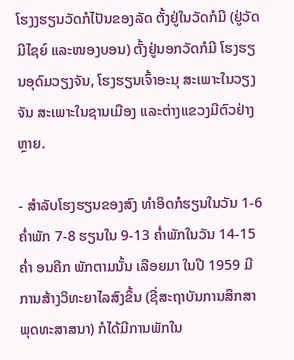ໂຮງງຮຽນວັດກໍໄປັນຂອງລັດ ຕັ້ງຢູ່ໃນວັດກໍມີ (ຢູ່ວັດມີໄຊຍ໌ ແລະໜອງບອນ) ຕັ້ງຢູ່ນອກວັດກໍມີ ໂຮງຮຽນອຸດົມວຽງຈັນ, ໂຮງຮຽນເຈົ້າອະນຸ ສະເພາະໃນວຽງຈັນ ສະເພາະໃນຊານເມືອງ ແລະຕ່າງແຂວງມີຕົວຢ່າງຫຼາຍ.

- ສຳລັບໂຮງຮຽນຂອງສົງ ທໍາອິດກໍຮຽນໃນວັນ 1-6 ຄໍ່າພັກ 7-8 ຮຽນໃນ 9-13 ຄໍ່າພັກໃນວັນ 14-15 ຄໍ່າ ອນຄີກ ພັກຕາມນັ້ນ ເລືອຍມາ ໃນປີ 1959 ມີການສ້າງວິທະຍາໄລສົງຂຶ້ນ (ຊື່ສະຖາບັນການສຶກສາພຸດທະສາສນາ) ກໍໄດ້ມີການພັກໃນ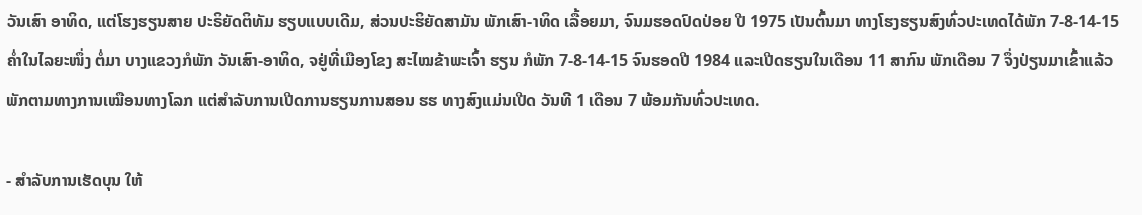ວັນເສົາ ອາທິດ, ແຕ່ໂຮງຮຽນສາຍ ປະຣິຍັດຕິທັມ ຮຽບແບບເດີມ, ສ່ວນປະຮິຍັດສາມັນ ພັກເສົາ-າທິດ ເລື້ອຍມາ, ຈົນມຮອດປົດປ່ອຍ ປີ 1975 ເປັນຕົ້ນມາ ທາງໂຮງຮຽນສົງທົ່ວປະເທດໄດ້ພັກ 7-8-14-15 ຄໍ່າໃນໄລຍະໜຶ່ງ ຕໍ່ມາ ບາງແຂວງກໍພັກ ວັນເສົາ-ອາທິດ, ຈຢູ່ທີ່ເມືອງໂຂງ ສະໄໝຂ້າພະເຈົ້າ ຮຽນ ກໍພັກ 7-8-14-15 ຈົນຮອດປີ 1984 ແລະເປີດຮຽນໃນເດືອນ 11 ສາກົນ ພັກເດືອນ 7 ຈຶ່ງປ່ຽນມາເຂົ້າແລ້ວ ພັກຕາມທາງການເໝືອນທາງໂລກ ແຕ່ສຳລັບການເປີດການຮຽນການສອນ ຮຮ ທາງສົງແມ່ນເປີດ ວັນທີ 1 ເດືອນ 7 ພ້ອມກັນທົ່ວປະເທດ.

- ສຳລັບການເຮັດບຸນ ໃຫ້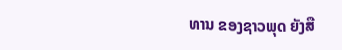ທານ ຂອງຊາວພຸດ ຍັງສື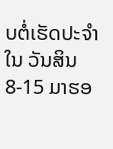ບຕໍ່ເຮັດປະຈໍາໃນ ວັນສິນ 8-15 ມາຮອ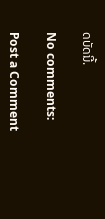ດບັດນີ້.

No comments:

Post a Comment